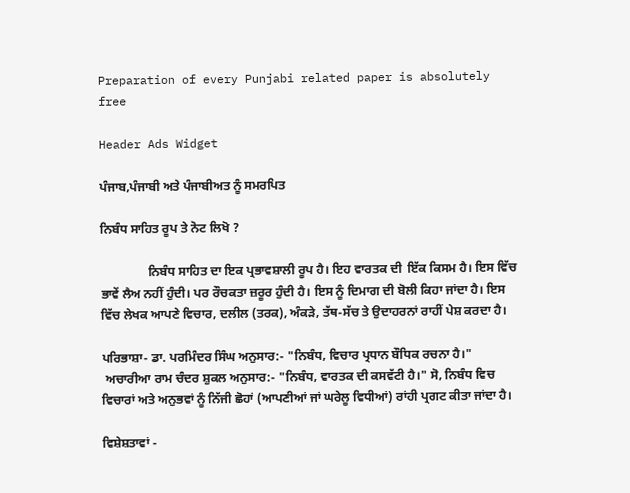Preparation of every Punjabi related paper is absolutely free

Header Ads Widget

ਪੰਜਾਬ,ਪੰਜਾਬੀ ਅਤੇ ਪੰਜਾਬੀਅਤ ਨੂੰ ਸਮਰਪਿਤ

ਨਿਬੰਧ ਸਾਹਿਤ ਰੂਪ ਤੇ ਨੋਟ ਲਿਖੋ ?

               ਨਿਬੰਧ ਸਾਹਿਤ ਦਾ ਇਕ ਪ੍ਰਭਾਵਸ਼ਾਲੀ ਰੂਪ ਹੈ। ਇਹ ਵਾਰਤਕ ਦੀ  ਇੱਕ ਕਿਸਮ ਹੈ। ਇਸ ਵਿੱਚ ਭਾਵੇਂ ਲੈਅ ਨਹੀਂ ਹੁੰਦੀ। ਪਰ ਰੌਚਕਤਾ ਜ਼ਰੂਰ ਹੁੰਦੀ ਹੈ। ਇਸ ਨੂੰ ਦਿਮਾਗ ਦੀ ਬੋਲੀ ਕਿਹਾ ਜਾਂਦਾ ਹੈ। ਇਸ ਵਿੱਚ ਲੇਖਕ ਆਪਣੇ ਵਿਚਾਰ, ਦਲੀਲ (ਤਰਕ), ਅੰਕੜੇ, ਤੱਥ-ਸੱਚ ਤੇ ਉਦਾਹਰਨਾਂ ਰਾਹੀਂ ਪੇਸ਼ ਕਰਦਾ ਹੈ।

ਪਰਿਭਾਸ਼ਾ- ਡਾ. ਪਰਮਿੰਦਰ ਸਿੰਘ ਅਨੁਸਾਰ:- "ਨਿਬੰਧ, ਵਿਚਾਰ ਪ੍ਰਧਾਨ ਬੌਧਿਕ ਰਚਨਾ ਹੈ।"
 ਅਚਾਰੀਆ ਰਾਮ ਚੰਦਰ ਸ਼ੁਕਲ ਅਨੁਸਾਰ:- "ਨਿਬੰਧ, ਵਾਰਤਕ ਦੀ ਕਸਵੱਟੀ ਹੈ।" ਸੋ, ਨਿਬੰਧ ਵਿਚ ਵਿਚਾਰਾਂ ਅਤੇ ਅਨੁਭਵਾਂ ਨੂੰ ਨਿੱਜੀ ਛੋਹਾਂ (ਆਪਣੀਆਂ ਜਾਂ ਘਰੇਲੂ ਵਿਧੀਆਂ) ਰਾਂਹੀ ਪ੍ਰਗਟ ਕੀਤਾ ਜਾਂਦਾ ਹੈ।

ਵਿਸ਼ੇਸ਼ਤਾਵਾਂ -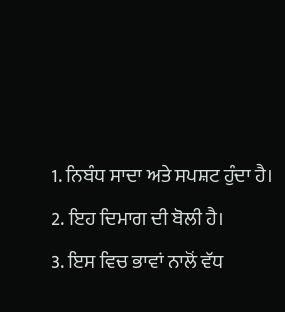1. ਨਿਬੰਧ ਸਾਦਾ ਅਤੇ ਸਪਸ਼ਟ ਹੁੰਦਾ ਹੈ।
2. ਇਹ ਦਿਮਾਗ ਦੀ ਬੋਲੀ ਹੈ।
3. ਇਸ ਵਿਚ ਭਾਵਾਂ ਨਾਲੋਂ ਵੱਧ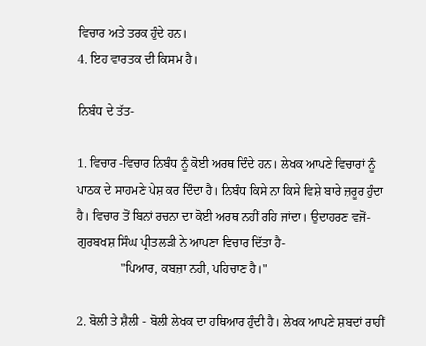ਵਿਚਾਰ ਅਤੇ ਤਰਕ ਹੁੰਦੇ ਹਨ।
4. ਇਹ ਵਾਰਤਕ ਦੀ ਕਿਸਮ ਹੈ।

ਨਿਬੰਧ ਦੇ ਤੱਤ-

1. ਵਿਚਾਰ -ਵਿਚਾਰ ਨਿਬੰਧ ਨੂੰ ਕੋਈ ਅਰਥ ਦਿੰਦੇ ਹਨ। ਲੇਖਕ ਆਪਣੇ ਵਿਚਾਰਾਂ ਨੂੰ ਪਾਠਕ ਦੇ ਸਾਹਮਣੇ ਪੇਸ਼ ਕਰ ਦਿੰਦਾ ਹੈ। ਨਿਬੰਧ ਕਿਸੇ ਨਾ ਕਿਸੇ ਵਿਸ਼ੇ ਬਾਰੇ ਜ਼ਰੂਰ ਹੁੰਦਾ ਹੈ। ਵਿਚਾਰ ਤੋਂ ਬਿਨਾਂ ਰਚਨਾ ਦਾ ਕੋਈ ਅਰਥ ਨਹੀਂ ਰਹਿ ਜਾਂਦਾ। ਉਦਾਹਰਣ ਵਜੋਂ- ਗੁਰਬਖਸ਼ ਸਿੰਘ ਪ੍ਰੀਤਲੜੀ ਨੇ ਆਪਣਾ ਵਿਚਾਰ ਦਿੱਤਾ ਹੈ-
              "ਪਿਆਰ, ਕਬਜ਼ਾ ਨਹੀ, ਪਹਿਚਾਣ ਹੈ।"

2. ਬੋਲੀ ਤੇ ਸ਼ੈਲੀ - ਬੋਲੀ ਲੇਖਕ ਦਾ ਹਥਿਆਰ ਹੁੰਦੀ ਹੈ। ਲੇਖਕ ਆਪਣੇ ਸ਼ਬਦਾਂ ਰਾਹੀਂ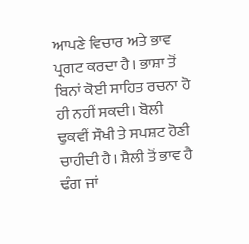ਆਪਣੇ ਵਿਚਾਰ ਅਤੇ ਭਾਵ ਪ੍ਰਗਟ ਕਰਦਾ ਹੈ। ਭਾਸ਼ਾ ਤੋਂ ਬਿਨਾਂ ਕੋਈ ਸਾਹਿਤ ਰਚਨਾ ਹੋ ਹੀ ਨਹੀਂ ਸਕਦੀ। ਬੋਲੀ ਢੁਕਵੀਂ ਸੌਖੀ ਤੇ ਸਪਸ਼ਟ ਹੋਣੀ ਚਾਹੀਦੀ ਹੈ। ਸ਼ੈਲੀ ਤੋਂ ਭਾਵ ਹੈ ਢੰਗ ਜਾਂ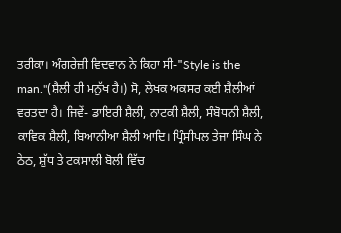ਤਰੀਕਾ। ਅੰਗਰੇਜ਼ੀ ਵਿਦਵਾਨ ਨੇ ਕਿਹਾ ਸੀ-"Style is the man."(ਸ਼ੈਲੀ ਹੀ ਮਨੁੱਖ ਹੈ।) ਸੋ, ਲੇਖਕ ਅਕਸਰ ਕਈ ਸ਼ੈਲੀਆਂ ਵਰਤਦਾ ਹੈ। ਜਿਵੇਂ- ਡਾਇਰੀ ਸ਼ੈਲੀ, ਨਾਟਕੀ ਸ਼ੈਲੀ, ਸੰਬੋਧਨੀ ਸ਼ੈਲੀ, ਕਾਵਿਕ ਸ਼ੈਲੀ, ਬਿਆਨੀਆ ਸ਼ੈਲੀ ਆਦਿ। ਪ੍ਰਿੰਸੀਪਲ ਤੇਜਾ ਸਿੰਘ ਨੇ ਠੇਠ, ਸ਼ੁੱਧ ਤੇ ਟਕਸਾਲੀ ਬੋਲੀ ਵਿੱਚ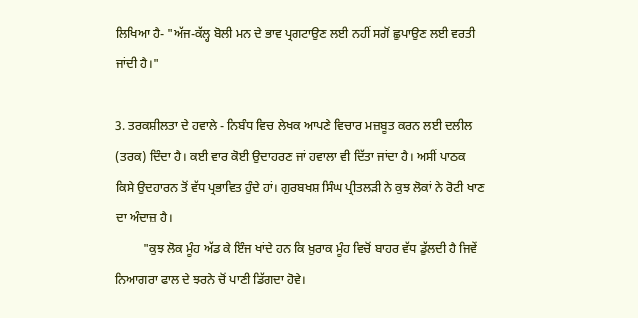ਲਿਖਿਆ ਹੈ- "ਅੱਜ-ਕੱਲ੍ਹ ਬੋਲੀ ਮਨ ਦੇ ਭਾਵ ਪ੍ਰਗਟਾਉਣ ਲਈ ਨਹੀਂ ਸਗੋਂ ਛੁਪਾਉਣ ਲਈ ਵਰਤੀ ਜਾਂਦੀ ਹੈ।"

3. ਤਰਕਸ਼ੀਲਤਾ ਦੇ ਹਵਾਲੇ - ਨਿਬੰਧ ਵਿਚ ਲੇਖਕ ਆਪਣੇ ਵਿਚਾਰ ਮਜ਼ਬੂਤ ਕਰਨ ਲਈ ਦਲੀਲ (ਤਰਕ) ਦਿੰਦਾ ਹੈ। ਕਈ ਵਾਰ ਕੋਈ ਉਦਾਹਰਣ ਜਾਂ ਹਵਾਲਾ ਵੀ ਦਿੱਤਾ ਜਾਂਦਾ ਹੈ। ਅਸੀਂ ਪਾਠਕ ਕਿਸੇ ਉਦਹਾਰਨ ਤੋਂ ਵੱਧ ਪ੍ਰਭਾਵਿਤ ਹੁੰਦੇ ਹਾਂ। ਗੁਰਬਖਸ਼ ਸਿੰਘ ਪ੍ਰੀਤਲੜੀ ਨੇ ਕੁਝ ਲੋਕਾਂ ਨੇ ਰੋਟੀ ਖਾਣ ਦਾ ਅੰਦਾਜ਼ ਹੈ।
         "ਕੁਝ ਲੋਕ ਮੂੰਹ ਅੱਡ ਕੇ ਇੰਜ ਖਾਂਦੇ ਹਨ ਕਿ ਖ਼ੁਰਾਕ ਮੂੰਹ ਵਿਚੋਂ ਬਾਹਰ ਵੱਧ ਡੁੱਲਦੀ ਹੈ ਜਿਵੇਂ ਨਿਆਗਰਾ ਫਾਲ ਦੇ ਝਰਨੇ ਚੋਂ ਪਾਣੀ ਡਿੱਗਦਾ ਹੋਵੇ।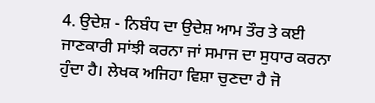4. ਉਦੇਸ਼ - ਨਿਬੰਧ ਦਾ ਉਦੇਸ਼ ਆਮ ਤੌਰ ਤੇ ਕਈ ਜਾਣਕਾਰੀ ਸਾਂਝੀ ਕਰਨਾ ਜਾਂ ਸਮਾਜ ਦਾ ਸੁਧਾਰ ਕਰਨਾ ਹੁੰਦਾ ਹੈ। ਲੇਖਕ ਅਜਿਹਾ ਵਿਸ਼ਾ ਚੁਣਦਾ ਹੈ ਜੋ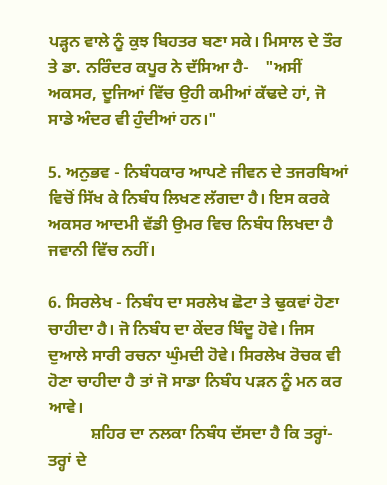ਪੜ੍ਹਨ ਵਾਲੇ ਨੂੰ ਕੁਝ ਬਿਹਤਰ ਬਣਾ ਸਕੇ। ਮਿਸਾਲ ਦੇ ਤੌਰ ਤੇ ਡਾ. ਨਰਿੰਦਰ ਕਪੂਰ ਨੇ ਦੱਸਿਆ ਹੈ-    "ਅਸੀਂ ਅਕਸਰ, ਦੂਜਿਆਂ ਵਿੱਚ ਉਹੀ ਕਮੀਆਂ ਕੱਢਦੇ ਹਾਂ, ਜੋ ਸਾਡੇ ਅੰਦਰ ਵੀ ਹੁੰਦੀਆਂ ਹਨ।"

5. ਅਨੁਭਵ - ਨਿਬੰਧਕਾਰ ਆਪਣੇ ਜੀਵਨ ਦੇ ਤਜਰਬਿਆਂ ਵਿਚੋਂ ਸਿੱਖ ਕੇ ਨਿਬੰਧ ਲਿਖਣ ਲੱਗਦਾ ਹੈ। ਇਸ ਕਰਕੇ ਅਕਸਰ ਆਦਮੀ ਵੱਡੀ ਉਮਰ ਵਿਚ ਨਿਬੰਧ ਲਿਖਦਾ ਹੈ ਜਵਾਨੀ ਵਿੱਚ ਨਹੀਂ।

6. ਸਿਰਲੇਖ - ਨਿਬੰਧ ਦਾ ਸਰਲੇਖ ਛੋਟਾ ਤੇ ਢੁਕਵਾਂ ਹੋਣਾ ਚਾਹੀਦਾ ਹੈ। ਜੋ ਨਿਬੰਧ ਦਾ ਕੇਂਦਰ ਬਿੰਦੂ ਹੋਵੇ। ਜਿਸ ਦੁਆਲੇ ਸਾਰੀ ਰਚਨਾ ਘੁੰਮਦੀ ਹੋਵੇ। ਸਿਰਲੇਖ ਰੋਚਕ ਵੀ ਹੋਣਾ ਚਾਹੀਦਾ ਹੈ ਤਾਂ ਜੋ ਸਾਡਾ ਨਿਬੰਧ ਪੜਨ ਨੂੰ ਮਨ ਕਰ ਆਵੇ।
          ਸ਼ਹਿਰ ਦਾ ਨਲਕਾ ਨਿਬੰਧ ਦੱਸਦਾ ਹੈ ਕਿ ਤਰ੍ਹਾਂ-ਤਰ੍ਹਾਂ ਦੇ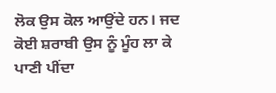ਲੋਕ ਉਸ ਕੋਲ ਆਉਂਦੇ ਹਨ। ਜਦ ਕੋਈ ਸ਼ਰਾਬੀ ਉਸ ਨੂੰ ਮੂੰਹ ਲਾ ਕੇ ਪਾਣੀ ਪੀਂਦਾ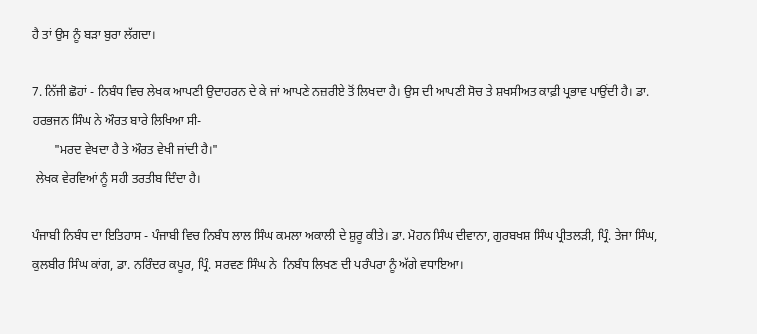ਹੈ ਤਾਂ ਉਸ ਨੂੰ ਬੜਾ ਬੁਰਾ ਲੱਗਦਾ।

7. ਨਿੱਜੀ ਛੋਹਾਂ - ਨਿਬੰਧ ਵਿਚ ਲੇਖਕ ਆਪਣੀ ਉਦਾਹਰਨ ਦੇ ਕੇ ਜਾਂ ਆਪਣੇ ਨਜ਼ਰੀਏ ਤੋਂ ਲਿਖਦਾ ਹੈ। ਉਸ ਦੀ ਆਪਣੀ ਸੋਚ ਤੇ ਸ਼ਖਸੀਅਤ ਕਾਫ਼ੀ ਪ੍ਰਭਾਵ ਪਾਉਂਦੀ ਹੈ। ਡਾ. ਹਰਭਜਨ ਸਿੰਘ ਨੇ ਔਰਤ ਬਾਰੇ ਲਿਖਿਆ ਸੀ-
       "ਮਰਦ ਵੇਖਦਾ ਹੈ ਤੇ ਔਰਤ ਵੇਖੀ ਜਾਂਦੀ ਹੈ।"
 ਲੇਖਕ ਵੇਰਵਿਆਂ ਨੂੰ ਸਹੀ ਤਰਤੀਬ ਦਿੰਦਾ ਹੈ।

ਪੰਜਾਬੀ ਨਿਬੰਧ ਦਾ ਇਤਿਹਾਸ - ਪੰਜਾਬੀ ਵਿਚ ਨਿਬੰਧ ਲਾਲ ਸਿੰਘ ਕਮਲਾ ਅਕਾਲੀ ਦੇ ਸ਼ੁਰੂ ਕੀਤੇ। ਡਾ. ਮੋਹਨ ਸਿੰਘ ਦੀਵਾਨਾ, ਗੁਰਬਖਸ਼ ਸਿੰਘ ਪ੍ਰੀਤਲੜੀ, ਪ੍ਰਿੰ. ਤੇਜਾ ਸਿੰਘ, ਕੁਲਬੀਰ ਸਿੰਘ ਕਾਂਗ, ਡਾ. ਨਰਿੰਦਰ ਕਪੂਰ, ਪ੍ਰਿੰ. ਸਰਵਣ ਸਿੰਘ ਨੇ  ਨਿਬੰਧ ਲਿਖਣ ਦੀ ਪਰੰਪਰਾ ਨੂੰ ਅੱਗੇ ਵਧਾਇਆ।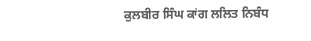ਕੁਲਬੀਰ ਸਿੰਘ ਕਾਂਗ ਲਲਿਤ ਨਿਬੰਧ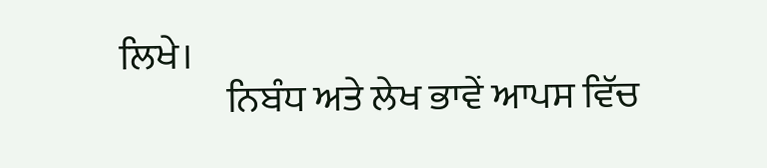ਲਿਖੇ।
              ਨਿਬੰਧ ਅਤੇ ਲੇਖ ਭਾਵੇਂ ਆਪਸ ਵਿੱਚ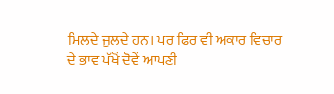ਮਿਲਦੇ ਜੁਲਦੇ ਹਨ। ਪਰ ਫਿਰ ਵੀ ਅਕਾਰ ਵਿਚਾਰ ਦੇ ਭਾਵ ਪੱਖੋਂ ਦੋਵੇਂ ਆਪਣੀ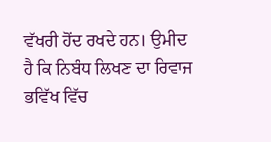ਵੱਖਰੀ ਹੋਂਦ ਰਖਦੇ ਹਨ। ਉਮੀਦ ਹੈ ਕਿ ਨਿਬੰਧ ਲਿਖਣ ਦਾ ਰਿਵਾਜ ਭਵਿੱਖ ਵਿੱਚ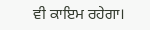ਵੀ ਕਾਇਮ ਰਹੇਗਾ।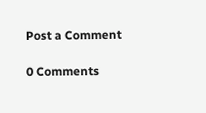Post a Comment

0 Comments